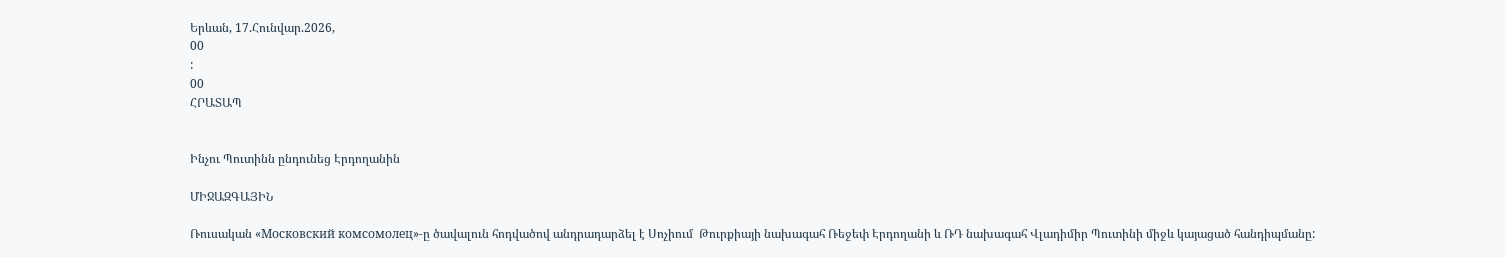Երևան, 17.Հունվար.2026,
00
:
00
ՀՐԱՏԱՊ


Ինչու Պուտինն ընդունեց Էրդողանին

ՄԻՋԱԶԳԱՅԻՆ

Ռուսական «Московский комсомолец»-ը ծավալուն հոդվածով անդրադարձել է Սոչիում  Թուրքիայի նախագահ Ռեջեփ Էրդողանի և ՌԴ նախագահ Վլադիմիր Պուտինի միջև կայացած հանդիպմանը: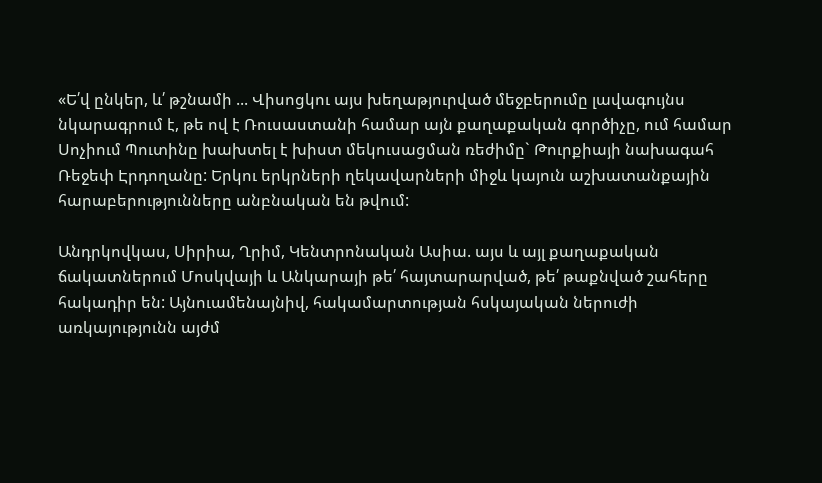«Ե՛վ ընկեր, և՛ թշնամի ... Վիսոցկու այս խեղաթյուրված մեջբերումը լավագույնս նկարագրում է, թե ով է Ռուսաստանի համար այն քաղաքական գործիչը, ում համար Սոչիում Պուտինը խախտել է խիստ մեկուսացման ռեժիմը` Թուրքիայի նախագահ Ռեջեփ Էրդողանը: Երկու երկրների ղեկավարների միջև կայուն աշխատանքային հարաբերությունները անբնական են թվում:

Անդրկովկաս, Սիրիա, Ղրիմ, Կենտրոնական Ասիա. այս և այլ քաղաքական ճակատներում Մոսկվայի և Անկարայի թե՛ հայտարարված, թե՛ թաքնված շահերը հակադիր են: Այնուամենայնիվ, հակամարտության հսկայական ներուժի առկայությունն այժմ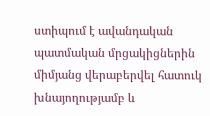ստիպում է ավանդական պատմական մրցակիցներին միմյանց վերաբերվել հատուկ խնայողությամբ և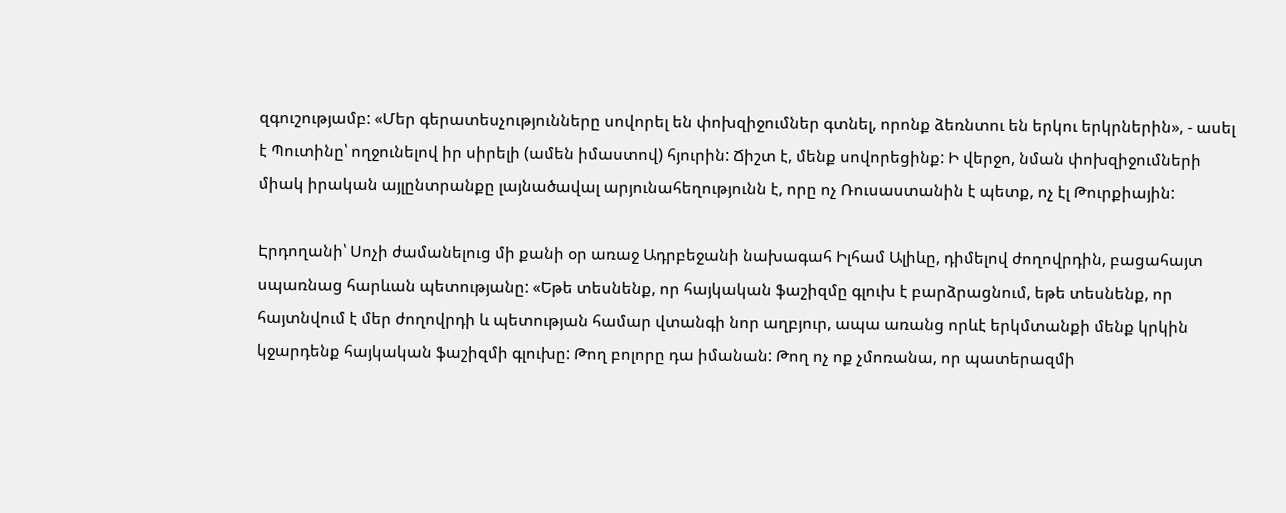զգուշությամբ: «Մեր գերատեսչությունները սովորել են փոխզիջումներ գտնել, որոնք ձեռնտու են երկու երկրներին», - ասել է Պուտինը՝ ողջունելով իր սիրելի (ամեն իմաստով) հյուրին: Ճիշտ է, մենք սովորեցինք: Ի վերջո, նման փոխզիջումների միակ իրական այլընտրանքը լայնածավալ արյունահեղությունն է, որը ոչ Ռուսաստանին է պետք, ոչ էլ Թուրքիային:

Էրդողանի՝ Սոչի ժամանելուց մի քանի օր առաջ Ադրբեջանի նախագահ Իլհամ Ալիևը, դիմելով ժողովրդին, բացահայտ սպառնաց հարևան պետությանը: «Եթե տեսնենք, որ հայկական ֆաշիզմը գլուխ է բարձրացնում, եթե տեսնենք, որ հայտնվում է մեր ժողովրդի և պետության համար վտանգի նոր աղբյուր, ապա առանց որևէ երկմտանքի մենք կրկին կջարդենք հայկական ֆաշիզմի գլուխը: Թող բոլորը դա իմանան: Թող ոչ ոք չմոռանա, որ պատերազմի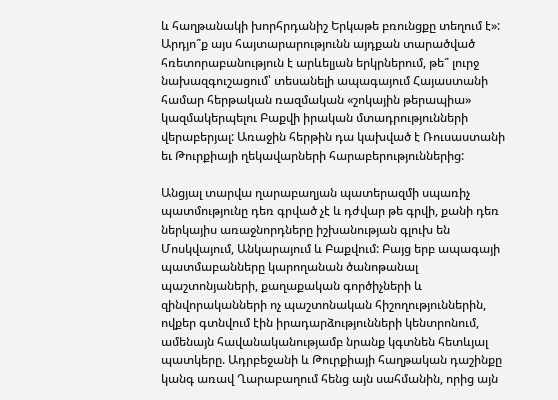և հաղթանակի խորհրդանիշ Երկաթե բռունցքը տեղում է»: Արդյո՞ք այս հայտարարությունն այդքան տարածված հռետորաբանություն է արևելյան երկրներում, թե՞ լուրջ նախազգուշացում՝ տեսանելի ապագայում Հայաստանի համար հերթական ռազմական «շոկային թերապիա» կազմակերպելու Բաքվի իրական մտադրությունների վերաբերյալ: Առաջին հերթին դա կախված է Ռուսաստանի եւ Թուրքիայի ղեկավարների հարաբերություններից:

Անցյալ տարվա ղարաբաղյան պատերազմի սպառիչ պատմությունը դեռ գրված չէ և դժվար թե գրվի, քանի դեռ ներկայիս առաջնորդները իշխանության գլուխ են Մոսկվայում, Անկարայում և Բաքվում: Բայց երբ ապագայի պատմաբանները կարողանան ծանոթանալ պաշտոնյաների, քաղաքական գործիչների և զինվորականների ոչ պաշտոնական հիշողություններին, ովքեր գտնվում էին իրադարձությունների կենտրոնում, ամենայն հավանականությամբ նրանք կգտնեն հետևյալ պատկերը. Ադրբեջանի և Թուրքիայի հաղթական դաշինքը կանգ առավ Ղարաբաղում հենց այն սահմանին, որից այն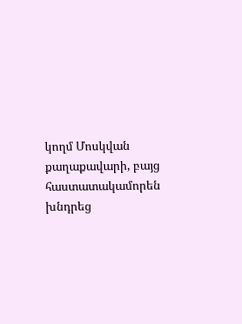կողմ Մոսկվան քաղաքավարի, բայց հաստատակամորեն խնդրեց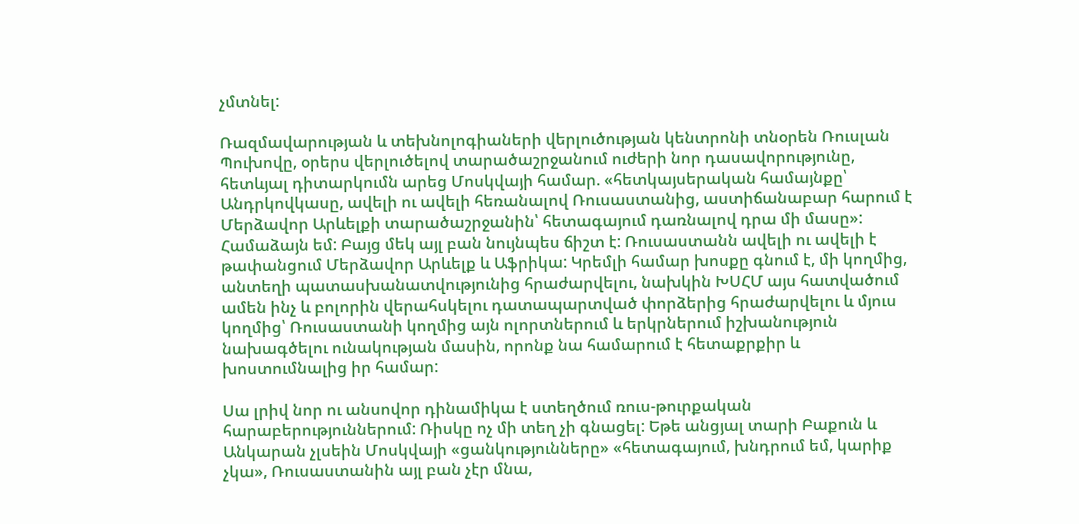չմտնել:

Ռազմավարության և տեխնոլոգիաների վերլուծության կենտրոնի տնօրեն Ռուսլան Պուխովը, օրերս վերլուծելով տարածաշրջանում ուժերի նոր դասավորությունը, հետևյալ դիտարկումն արեց Մոսկվայի համար. «հետկայսերական համայնքը՝ Անդրկովկասը, ավելի ու ավելի հեռանալով Ռուսաստանից, աստիճանաբար հարում է Մերձավոր Արևելքի տարածաշրջանին՝ հետագայում դառնալով դրա մի մասը»: Համաձայն եմ: Բայց մեկ այլ բան նույնպես ճիշտ է: Ռուսաստանն ավելի ու ավելի է թափանցում Մերձավոր Արևելք և Աֆրիկա: Կրեմլի համար խոսքը գնում է, մի կողմից, անտեղի պատասխանատվությունից հրաժարվելու, նախկին ԽՍՀՄ այս հատվածում ամեն ինչ և բոլորին վերահսկելու դատապարտված փորձերից հրաժարվելու և մյուս կողմից՝ Ռուսաստանի կողմից այն ոլորտներում և երկրներում իշխանություն նախագծելու ունակության մասին, որոնք նա համարում է հետաքրքիր և խոստումնալից իր համար:

Սա լրիվ նոր ու անսովոր դինամիկա է ստեղծում ռուս-թուրքական հարաբերություններում: Ռիսկը ոչ մի տեղ չի գնացել: Եթե անցյալ տարի Բաքուն և Անկարան չլսեին Մոսկվայի «ցանկությունները» «հետագայում, խնդրում եմ, կարիք չկա», Ռուսաստանին այլ բան չէր մնա,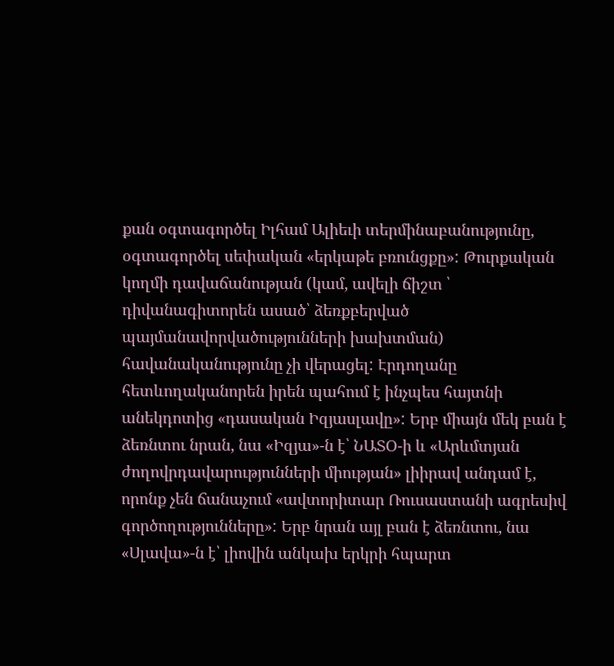քան օգտագործել Իլհամ Ալիեւի տերմինաբանությունը, օգտագործել սեփական «երկաթե բռունցքը»: Թուրքական կողմի դավաճանության (կամ, ավելի ճիշտ ՝ դիվանագիտորեն ասած՝ ձեռքբերված պայմանավորվածությունների խախտման) հավանականությունը չի վերացել: Էրդողանը հետևողականորեն իրեն պահում է ինչպես հայտնի անեկդոտից «դասական Իզյասլավը»: Երբ միայն մեկ բան է ձեռնտու նրան, նա «Իզյա»-ն է՝ ՆԱՏՕ-ի և «Արևմտյան ժողովրդավարությունների միության» լիիրավ անդամ է, որոնք չեն ճանաչում «ավտորիտար Ռուսաստանի ագրեսիվ գործողությունները»: Երբ նրան այլ բան է ձեռնտու, նա «Սլավա»-ն է՝ լիովին անկախ երկրի հպարտ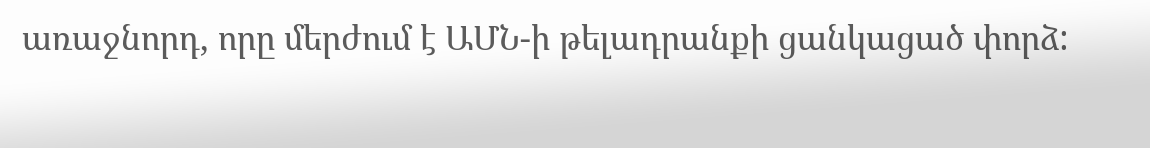առաջնորդ, որը մերժում է ԱՄՆ-ի թելադրանքի ցանկացած փորձ: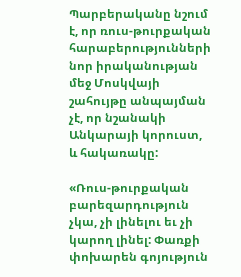Պարբերականը նշում է, որ ռուս-թուրքական հարաբերությունների նոր իրականության մեջ Մոսկվայի շահույթը անպայման չէ, որ նշանակի Անկարայի կորուստ, և հակառակը:

«Ռուս-թուրքական բարեզարդություն չկա, չի լինելու եւ չի կարող լինել: Փառքի փոխարեն գոյություն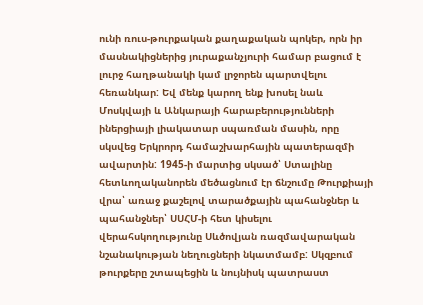ունի ռուս-թուրքական քաղաքական պոկեր, որն իր մասնակիցներից յուրաքանչյուրի համար բացում է լուրջ հաղթանակի կամ լրջորեն պարտվելու հեռանկար: Եվ մենք կարող ենք խոսել նաև Մոսկվայի և Անկարայի հարաբերությունների իներցիայի լիակատար սպառման մասին, որը սկսվեց Երկրորդ համաշխարհային պատերազմի ավարտին: 1945-ի մարտից սկսած՝ Ստալինը հետևողականորեն մեծացնում էր ճնշումը Թուրքիայի վրա՝ առաջ քաշելով տարածքային պահանջներ և պահանջներ՝ ՍՍՀՄ-ի հետ կիսելու վերահսկողությունը Սևծովյան ռազմավարական նշանակության նեղուցների նկատմամբ: Սկզբում թուրքերը շտապեցին և նույնիսկ պատրաստ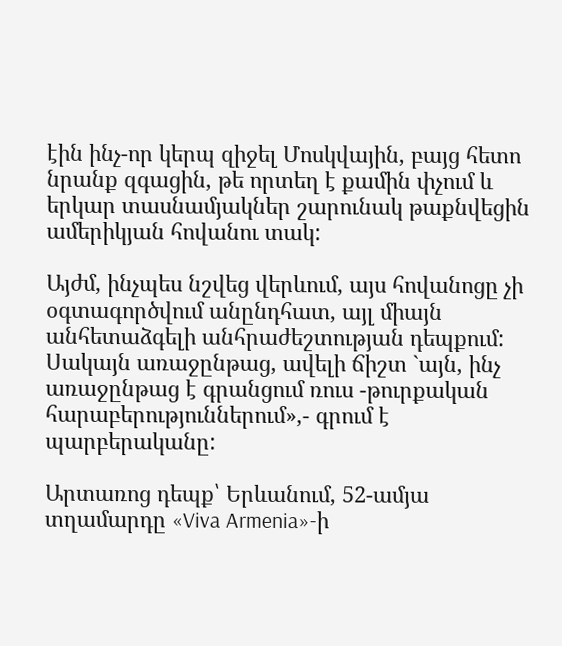էին ինչ-որ կերպ զիջել Մոսկվային, բայց հետո նրանք զգացին, թե որտեղ է քամին փչում և երկար տասնամյակներ շարունակ թաքնվեցին ամերիկյան հովանու տակ:

Այժմ, ինչպես նշվեց վերևում, այս հովանոցը չի օգտագործվում անընդհատ, այլ միայն անհետաձգելի անհրաժեշտության դեպքում: Սակայն առաջընթաց, ավելի ճիշտ `այն, ինչ առաջընթաց է գրանցում ռուս -թուրքական հարաբերություններում»,- գրում է պարբերականը:

Արտառոց դեպք՝ Երևանում, 52-ամյա տղամարդը «Viva Armenia»-ի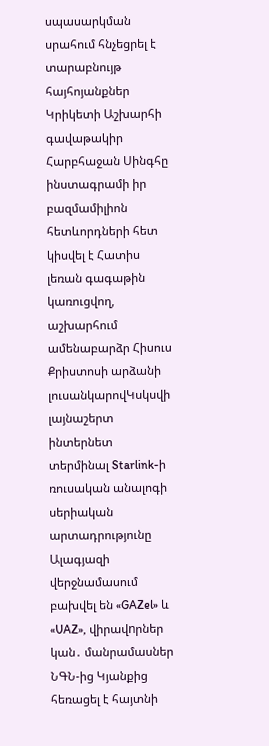սպասարկման սրահում հնչեցրել է տարաբնույթ հայհոյանքներ Կրիկետի Աշխարհի գավաթակիր Հարբհաջան Սինգհը ինստագրամի իր բազմամիլիոն հետևորդների հետ կիսվել է Հատիս լեռան գագաթին կառուցվող, աշխարհում ամենաբարձր Հիսուս Քրիստոսի արձանի լուսանկարովԿսկսվի լայնաշերտ ինտերնետ տերմինալ Starlink-ի ռուսական անալոգի սերիական արտադրությունը Ալագյազի վերջնամասում բախվել են «GAZel» և «UAZ», վիրավnրներ կան․ մանրամասներ ՆԳՆ-ից Կյանքից հեռացել է հայտնի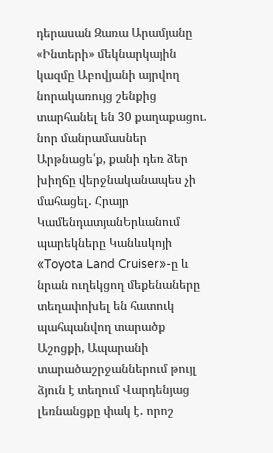դերասան Զառա Արամյանը «Ինտերի» մեկնարկային կազմը Աբովյանի այրվող նորակառույց շենքից տարհանել են 30 քաղաքացու. նոր մանրամասներ Արթնացե՛ք, քանի դեռ ձեր խիղճը վերջնականապես չի մահացել․ Հրայր ԿամենդատյանԵրևանում պարեկները Կանևսկոյի «Toyota Land Cruiser»-ը և նրան ուղեկցող մեքենաները տեղափոխել են հատուկ պահպանվող տարածք Աշոցքի, Ապարանի տարածաշրջաններում թույլ ձյուն է տեղում Վարդենյաց լեռնանցքը փակ է․ որոշ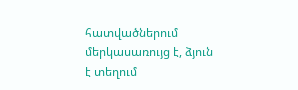հատվածներում մերկասառույց է, ձյուն է տեղում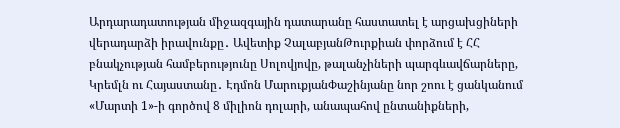Արդարադատության միջազգային դատարանը հաստատել է արցախցիների վերադարձի իրավունքը․ Ավետիք ՉալաբյանԹուրքիան փորձում է ՀՀ բնակչության համբերությունը Սոլովյովը, թալանչիների պարգևավճարները, Կրեմլն ու Հայաստանը․ Էդմոն ՄարուքյանՓաշինյանը նոր շոու է ցանկանում «Մարտի 1»-ի գործով 8 միլիոն դոլարի, անապահով ընտանիքների,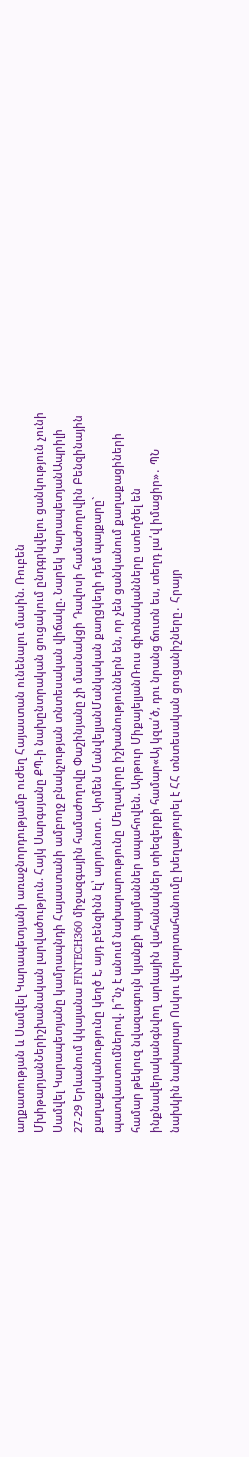աղքատության և Սամվել Կարապետյանի առաջնորդությամբ ուժեղ Հայաստան ունենալու մասին. Ռուբեն ՄխիթարյանՆերիշխանական լարվածություն. Հայկ Սարգսյանը ՔՊ-ի նախընտրական ցուցակում ընդգրկվելու ցանկություն չունի Սամվել Կարապետյանը կամրապնդի Հայաստանի ամբողջ բնակչության տնտեսական վիճակը. Նարեկ ԿարապետյանԱպրիլի 27-29 Երևանում կկայանա FINTECH360 միջազգային համաժողովը Փաշինյանը չի մասնակցի Դավոսի համաժողովին Բենզինային քաղաքականությունը կեղծ է, այդ բենզինն էլ՝ արյունոտ․ Արմեն ՄանվելյանՄանկական քաղցկեղի դեմ պայքարը` պատվաստումներով. ի՞նչ է անում նախարարությունը Մեղավորը իշխանություններն են, որ չեն ցանկանում քաղաքացիների համար թեկուզ նվազագույն կյանքի պայմաններ ապահովեն. Արթուր ՄիքայելյանՌուս գիտնականները ստեղծել են ինքնավերականգնվող արևային վահանակներ տիեզերքի համար«Այ կզա՛ծ, դու նրանց ճուտն ես, տեղդ լա՛վ իմացիր»․ ՊՆ նախկին նախարար Ոսկու վերարտահանումը խեղաթյուրել է ՀՀ տնտեսական ցուցանիշները․ Հրայր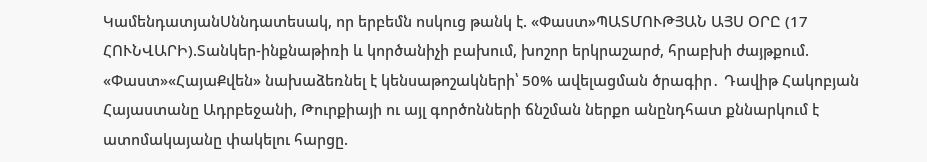ԿամենդատյանՍննդատեսակ, որ երբեմն ոսկուց թանկ է. «Փաստ»ՊԱՏՄՈՒԹՅԱՆ ԱՅՍ ՕՐԸ (17 ՀՈՒՆՎԱՐԻ).Տանկեր-ինքնաթիռի և կործանիչի բախում, խոշոր երկրաշարժ, հրաբխի ժայթքում. «Փաստ»«ՀայաՔվեն» նախաձեռնել է կենսաթոշակների՝ 50% ավելացման ծրագիր․ Դավիթ Հակոբյան Հայաստանը Ադրբեջանի, Թուրքիայի ու այլ գործոնների ճնշման ներքո անընդհատ քննարկում է ատոմակայանը փակելու հարցը.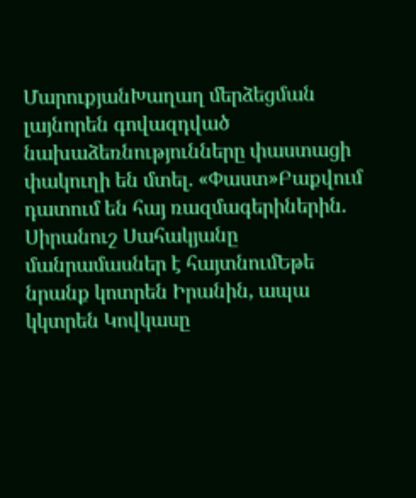ՄարուքյանԽաղաղ մերձեցման լայնորեն գովազդված նախաձեռնությունները փաստացի փակուղի են մտել. «Փաստ»Բաքվում դատում են հայ ռազմագերիներին. Սիրանուշ Սահակյանը մանրամասներ է հայտնումԵթե նրանք կոտրեն Իրանին, ապա կկտրեն Կովկասը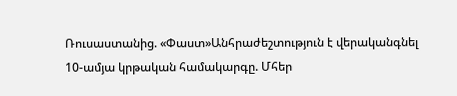Ռուսաստանից. «Փաստ»Անհրաժեշտություն է վերականգնել 10-ամյա կրթական համակարգը. Մհեր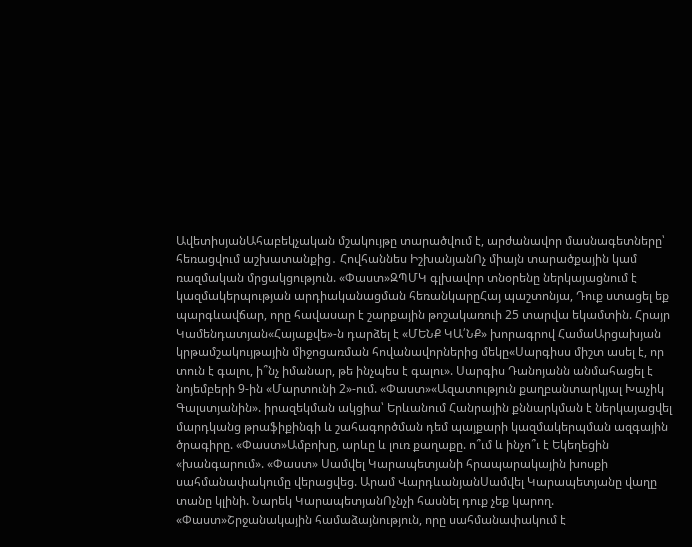ԱվետիսյանԱհաբեկչական մշակույթը տարածվում է, արժանավոր մասնագետները՝ հեռացվում աշխատանքից․ Հովհաննես ԻշխանյանՈչ միայն տարածքային կամ ռազմական մրցակցություն. «Փաստ»ԶՊՄԿ գլխավոր տնօրենը ներկայացնում է կազմակերպության արդիականացման հեռանկարըՀայ պաշտոնյա, Դուք ստացել եք պարգևավճար, որը հավասար է շարքային թոշակառուի 25 տարվա եկամտին. Հրայր Կամենդատյան«Հայաքվե»-ն դարձել է «ՄԵՆՔ ԿԱ՛ՆՔ» խորագրով ՀամաԱրցախյան կրթամշակույթային միջոցառման հովանավորներից մեկը«Սարգիսս միշտ ասել է, որ տուն է գալու, ի՞նչ իմանար, թե ինչպես է գալու». Սարգիս Դանոյանն անմահացել է նոյեմբերի 9-ին «Մարտունի 2»-ում. «Փաստ»«Ազատություն քաղբանտարկյալ Խաչիկ Գալստյանին». իրազեկման ակցիա՝ Երևանում Հանրային քննարկման է ներկայացվել մարդկանց թրաֆիքինգի և շահագործման դեմ պայքարի կազմակերպման ազգային ծրագիրը. «Փաստ»Ամբոխը, արևը և լուռ քաղաքը. ո՞ւմ և ինչո՞ւ է Եկեղեցին «խանգարում». «Փաստ» Սամվել Կարապետյանի հրապարակային խոսքի սահմանափակումը վերացվեց. Արամ ՎարդևանյանՍամվել Կարապետյանը վաղը տանը կլինի. Նարեկ ԿարապետյանՈչնչի հասնել դուք չեք կարող. «Փաստ»Շրջանակային համաձայնություն, որը սահմանափակում է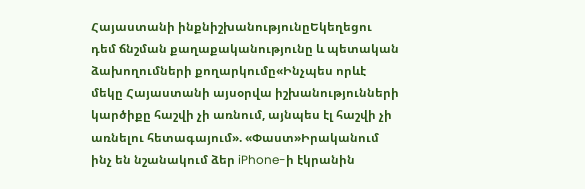Հայաստանի ինքնիշխանությունըԵկեղեցու դեմ ճնշման քաղաքականությունը և պետական ձախողումների քողարկումը«Ինչպես որևէ մեկը Հայաստանի այսօրվա իշխանությունների կարծիքը հաշվի չի առնում, այնպես էլ հաշվի չի առնելու հետագայում». «Փաստ»Իրականում ինչ են նշանակում ձեր iPhone-ի էկրանին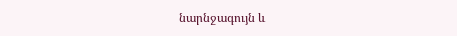նարնջագույն և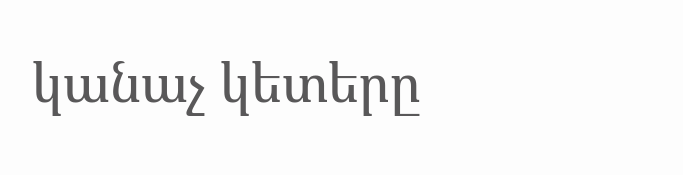կանաչ կետերը